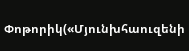Փոթորիկ(«Մյունխհաուզենի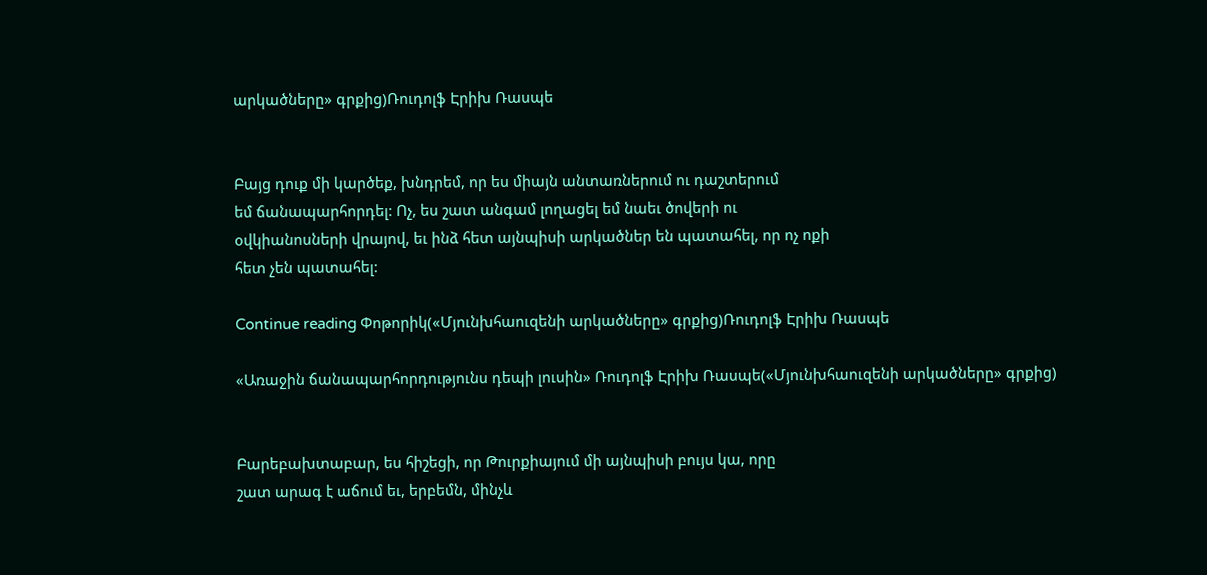արկածները» գրքից)Ռուդոլֆ Էրիխ Ռասպե


Բայց դուք մի կարծեք, խնդրեմ, որ ես միայն անտառներում ու դաշտերում
եմ ճանապարհորդել: Ոչ, ես շատ անգամ լողացել եմ նաեւ ծովերի ու
օվկիանոսների վրայով, եւ ինձ հետ այնպիսի արկածներ են պատահել, որ ոչ ոքի
հետ չեն պատահել:

Continue reading Փոթորիկ(«Մյունխհաուզենի արկածները» գրքից)Ռուդոլֆ Էրիխ Ռասպե

«Առաջին ճանապարհորդությունս դեպի լուսին» Ռուդոլֆ Էրիխ Ռասպե(«Մյունխհաուզենի արկածները» գրքից)


Բարեբախտաբար, ես հիշեցի, որ Թուրքիայում մի այնպիսի բույս կա, որը
շատ արագ է աճում եւ, երբեմն, մինչև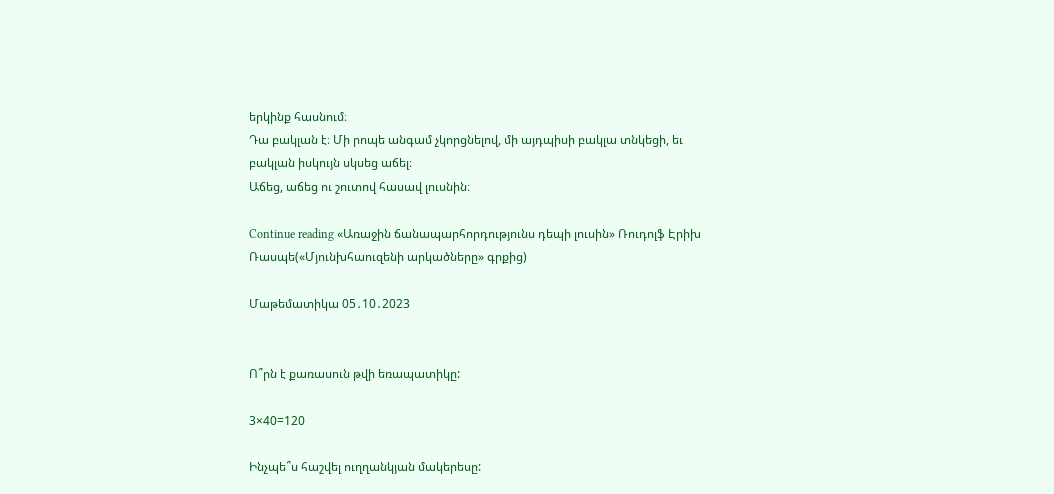երկինք հասնում։
Դա բակլան է։ Մի րոպե անգամ չկորցնելով, մի այդպիսի բակլա տնկեցի, եւ
բակլան իսկույն սկսեց աճել։
Աճեց, աճեց ու շուտով հասավ լուսնին։

Continue reading «Առաջին ճանապարհորդությունս դեպի լուսին» Ռուդոլֆ Էրիխ Ռասպե(«Մյունխհաուզենի արկածները» գրքից)

Մաթեմատիկա 05․10․2023


Ո՞րն է քառասուն թվի եռապատիկը:

3×40=120

Ինչպե՞ս հաշվել ուղղանկյան մակերեսը: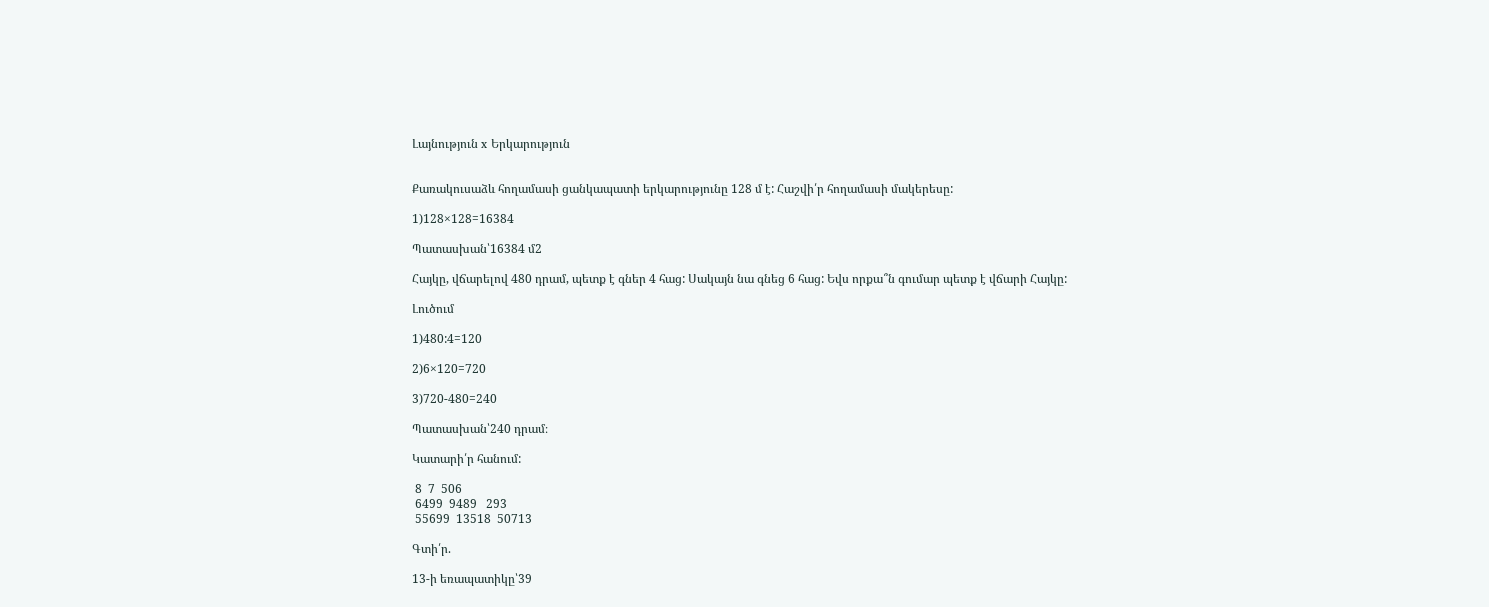Լայնություն x Երկարություն


Քառակուսաձև հողամասի ցանկապատի երկարությունը 128 մ է: Հաշվի՛ր հողամասի մակերեսը:

1)128×128=16384

Պատասխան՝16384 մ2

Հայկը, վճարելով 480 դրամ, պետք է գներ 4 հաց: Սակայն նա գնեց 6 հաց: Եվս որքա՞ն գումար պետք է վճարի Հայկը:

Լուծում

1)480:4=120

2)6×120=720

3)720-480=240

Պատասխան՝240 դրամ։

Կատարի՛ր հանում:

 8  7  506
 6499  9489   293
 55699  13518  50713

Գտի՛ր.

13-ի եռապատիկը՝39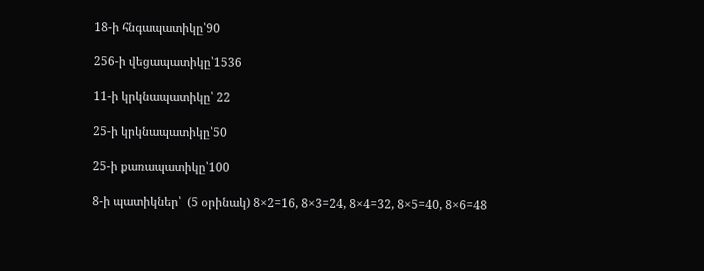18-ի հնգապատիկը՝90

256-ի վեցապատիկը՝1536

11-ի կրկնապատիկը՝ 22

25-ի կրկնապատիկը՝50

25-ի քառապատիկը՝100

8-ի պատիկներ՝  (5 օրինակ) 8×2=16, 8×3=24, 8×4=32, 8×5=40, 8×6=48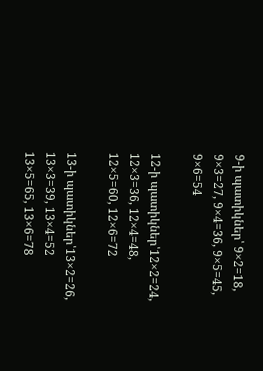9-ի պատիկներ՝ 9×2=18, 9×3=27, 9×4=36, 9×5=45, 9×6=54

12-ի պատիկներ՝12×2=24, 12×3=36, 12×4=48, 12×5=60, 12×6=72

13-ի պատիկներ՝13×2=26, 13×3=39, 13×4=52 13×5=65, 13×6=78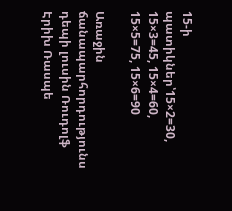15-ի պատիկներ՝15×2=30, 15×3=45, 15×4=60, 15×5=75, 15×6=90

Առաջին ճանապարհորդությունս դեպի լուսին Ռուդոլֆ Էրիխ Ռասպե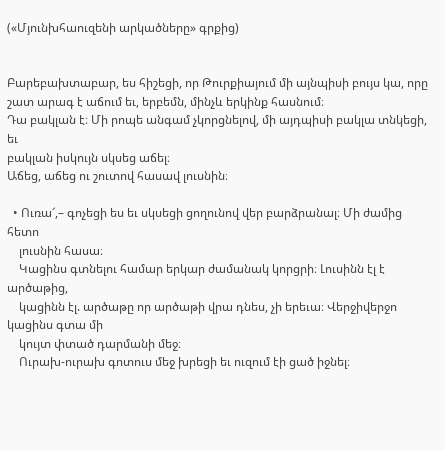(«Մյունխհաուզենի արկածները» գրքից)


Բարեբախտաբար, ես հիշեցի, որ Թուրքիայում մի այնպիսի բույս կա, որը
շատ արագ է աճում եւ, երբեմն, մինչև երկինք հասնում։
Դա բակլան է։ Մի րոպե անգամ չկորցնելով, մի այդպիսի բակլա տնկեցի, եւ
բակլան իսկույն սկսեց աճել։
Աճեց, աճեց ու շուտով հասավ լուսնին։

  • Ուռա՜,– գոչեցի ես եւ սկսեցի ցողունով վեր բարձրանալ։ Մի ժամից հետո
    լուսնին հասա։
    Կացինս գտնելու համար երկար ժամանակ կորցրի։ Լուսինն էլ է արծաթից,
    կացինն էլ. արծաթը որ արծաթի վրա դնես, չի երեւա։ Վերջիվերջո կացինս գտա մի
    կույտ փտած դարմանի մեջ։
    Ուրախ-ուրախ գոտուս մեջ խրեցի եւ ուզում էի ցած իջնել։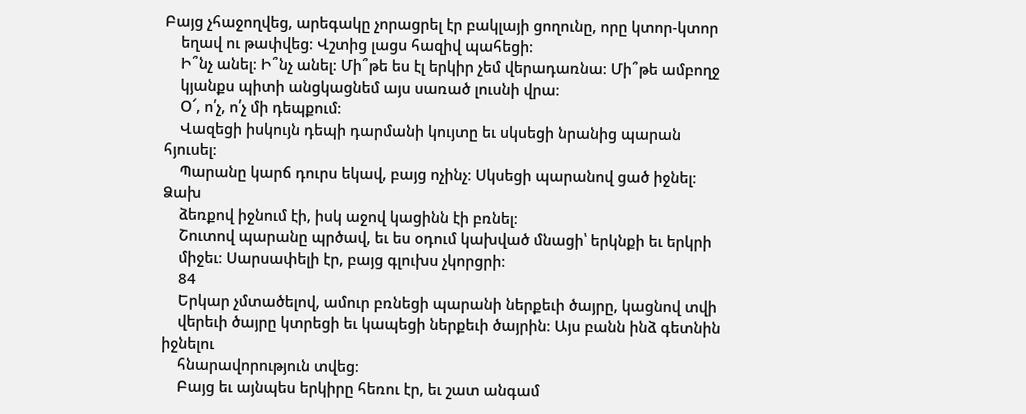Բայց չհաջողվեց, արեգակը չորացրել էր բակլայի ցողունը, որը կտոր-կտոր
    եղավ ու թափվեց։ Վշտից լացս հազիվ պահեցի։
    Ի՞նչ անել։ Ի՞նչ անել։ Մի՞թե ես էլ երկիր չեմ վերադառնա։ Մի՞թե ամբողջ
    կյանքս պիտի անցկացնեմ այս սառած լուսնի վրա։
    Օ՜, ո՛չ, ո՛չ մի դեպքում։
    Վազեցի իսկույն դեպի դարմանի կույտը եւ սկսեցի նրանից պարան հյուսել։
    Պարանը կարճ դուրս եկավ, բայց ոչինչ։ Սկսեցի պարանով ցած իջնել։ Ձախ
    ձեռքով իջնում էի, իսկ աջով կացինն էի բռնել։
    Շուտով պարանը պրծավ, եւ ես օդում կախված մնացի՝ երկնքի եւ երկրի
    միջեւ։ Սարսափելի էր, բայց գլուխս չկորցրի։
    84
    Երկար չմտածելով, ամուր բռնեցի պարանի ներքեւի ծայրը, կացնով տվի
    վերեւի ծայրը կտրեցի եւ կապեցի ներքեւի ծայրին։ Այս բանն ինձ գետնին իջնելու
    հնարավորություն տվեց։
    Բայց եւ այնպես երկիրը հեռու էր, եւ շատ անգամ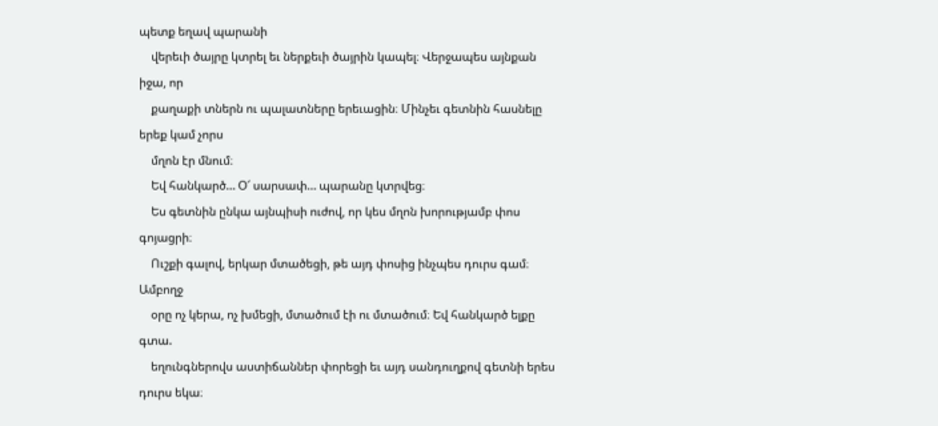պետք եղավ պարանի
    վերեւի ծայրը կտրել եւ ներքեւի ծայրին կապել։ Վերջապես այնքան իջա, որ
    քաղաքի տներն ու պալատները երեւացին։ Մինչեւ գետնին հասնելը երեք կամ չորս
    մղոն էր մնում։
    Եվ հանկարծ… Օ՜ սարսափ… պարանը կտրվեց։
    Ես գետնին ընկա այնպիսի ուժով, որ կես մղոն խորությամբ փոս գոյացրի։
    Ուշքի գալով, երկար մտածեցի, թե այդ փոսից ինչպես դուրս գամ։ Ամբողջ
    օրը ոչ կերա, ոչ խմեցի, մտածում էի ու մտածում։ Եվ հանկարծ ելքը գտա.
    եղունգներովս աստիճաններ փորեցի եւ այդ սանդուղքով գետնի երես դուրս եկա։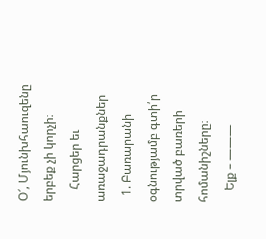Օ՜, Մյունխհաուզենը երբեք չի կորչի։
    Հարցեր եւ առաջադրանքներ
  1. Բառարանի օգնությամբ գտի՛ր տրված բառերի հոմանիշները։
    Ելք – ———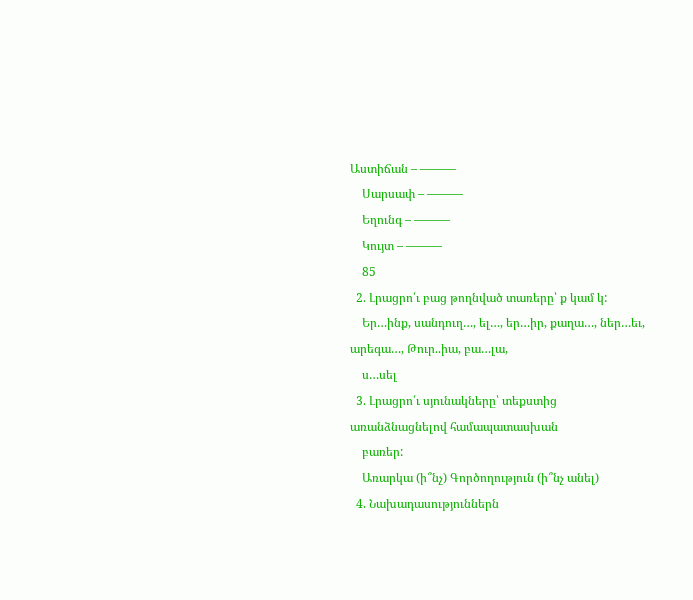Աստիճան – ———
    Սարսափ – ———
    Եղունգ – ———
    Կույտ – ———
    85
  2. Լրացրո՛ւ բաց թողնված տառերը՝ ք կամ կ:
    Եր…ինք, սանդուղ…, ել…, եր…իր, քաղա…, ներ…եւ, արեգա…, Թուր..իա, բա…լա,
    ս…սել
  3. Լրացրո՛ւ սյունակները՝ տեքստից առանձնացնելով համապատասխան
    բառեր:
    Առարկա (ի՞նչ) Գործողություն (ի՞նչ անել)
  4. Նախադասություններն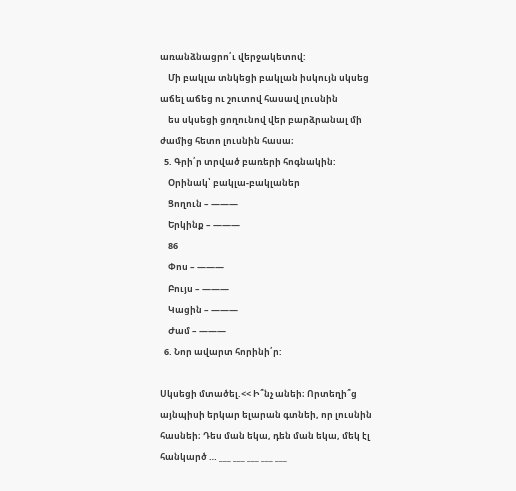առանձնացրո՛ւ վերջակետով:
    Մի բակլա տնկեցի բակլան իսկույն սկսեց աճել աճեց ու շուտով հասավ լուսնին
    ես սկսեցի ցողունով վեր բարձրանալ մի ժամից հետո լուսնին հասա։
  5. Գրի՛ր տրված բառերի հոգնակին:
    Օրինակ՝ բակլա-բակլաներ
    Ցողուն – ———
    Երկինք – ———
    86
    Փոս – ———
    Բույս – ———
    Կացին – ———
    Ժամ – ———
  6. Նոր ավարտ հորինի՛ր:

Սկսեցի մտածել.<< Ի՞նչ անեի։ Որտեղի՞ց այնպիսի երկար ելարան գտնեի, որ լուսնին հասնեի։ Դես ման եկա, դեն ման եկա, մեկ էլ հանկարծ … ___ ___ ___ ___ ___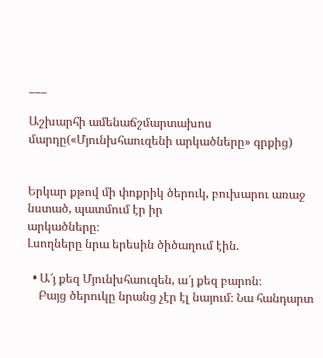___

Աշխարհի ամենաճշմարտախոս մարդը(«Մյունխհաուզենի արկածները» գրքից)


Երկար քթով մի փոքրիկ ծերուկ, բուխարու առաջ նստած, պատմում էր իր
արկածները։
Լսողները նրա երեսին ծիծաղում էին.

  • Ա՜յ քեզ Մյունխհաուզեն, ա՜յ քեզ բարոն։
    Բայց ծերուկը նրանց չէր էլ նայում։ Նա հանդարտ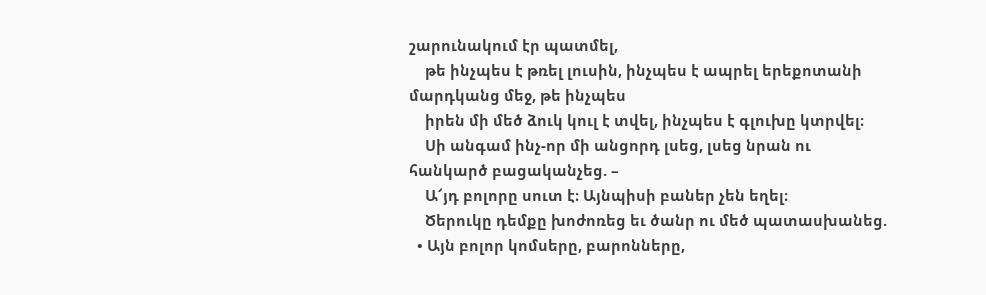շարունակում էր պատմել,
    թե ինչպես է թռել լուսին, ինչպես է ապրել երեքոտանի մարդկանց մեջ, թե ինչպես
    իրեն մի մեծ ձուկ կուլ է տվել, ինչպես է գլուխը կտրվել։
    Սի անգամ ինչ-որ մի անցորդ լսեց, լսեց նրան ու հանկարծ բացականչեց. –
    Ա՜յդ բոլորը սուտ է։ Այնպիսի բաներ չեն եղել։
    Ծերուկը դեմքը խոժոռեց եւ ծանր ու մեծ պատասխանեց.
  • Այն բոլոր կոմսերը, բարոնները,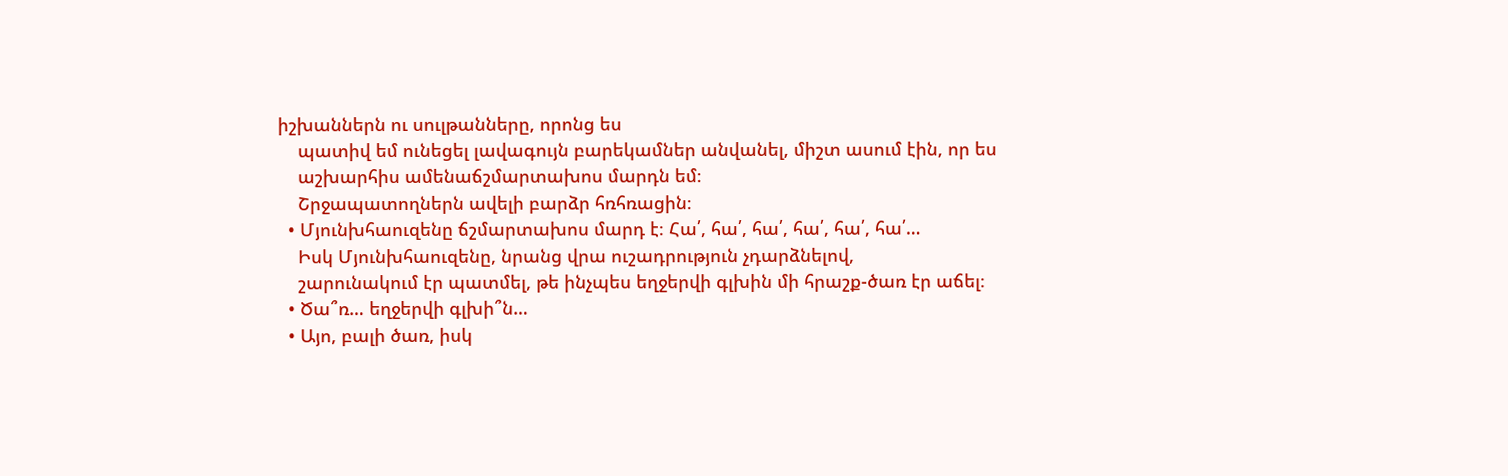իշխաններն ու սուլթանները, որոնց ես
    պատիվ եմ ունեցել լավագույն բարեկամներ անվանել, միշտ ասում էին, որ ես
    աշխարհիս ամենաճշմարտախոս մարդն եմ։
    Շրջապատողներն ավելի բարձր հռհռացին։
  • Մյունխհաուզենը ճշմարտախոս մարդ է։ Հա՛, հա՛, հա՛, հա՛, հա՛, հա՛…
    Իսկ Մյունխհաուզենը, նրանց վրա ուշադրություն չդարձնելով,
    շարունակում էր պատմել, թե ինչպես եղջերվի գլխին մի հրաշք-ծառ էր աճել։
  • Ծա՞ռ… եղջերվի գլխի՞ն…
  • Այո, բալի ծառ, իսկ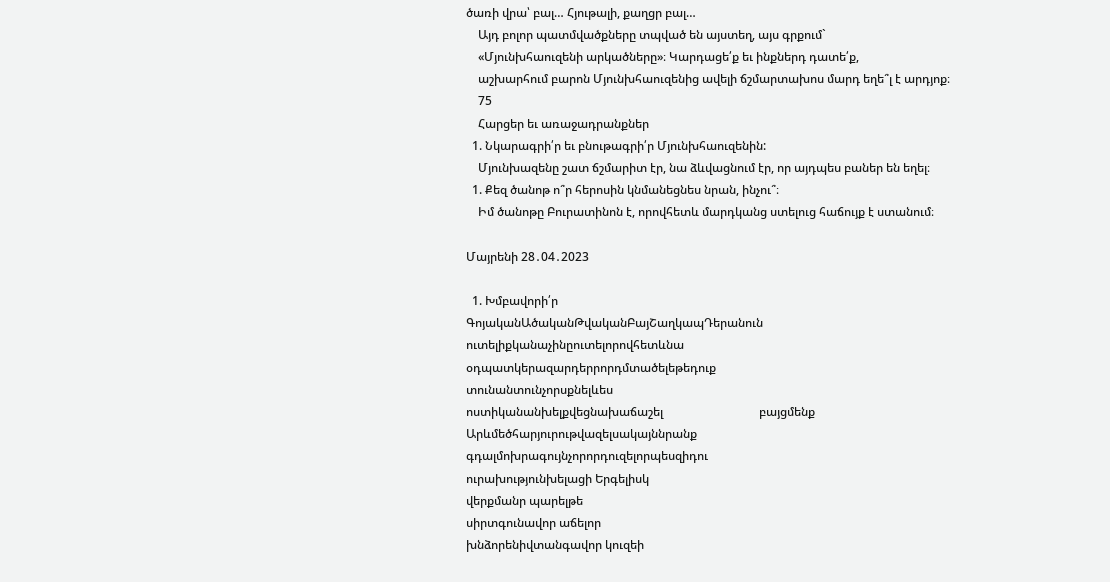ծառի վրա՝ բալ… Հյութալի, քաղցր բալ…
    Այդ բոլոր պատմվածքները տպված են այստեղ, այս գրքում`
    «Մյունխհաուզենի արկածները»։ Կարդացե՛ք եւ ինքներդ դատե՛ք,
    աշխարհում բարոն Մյունխհաուզենից ավելի ճշմարտախոս մարդ եղե՞լ է արդյոք։
    75
    Հարցեր եւ առաջադրանքներ
  1. Նկարագրի՛ր եւ բնութագրի՛ր Մյունխհաուզենին:
    Մյունխազենը շատ ճշմարիտ էր, նա ձևվացնում էր, որ այդպես բաներ են եղել։
  1. Քեզ ծանոթ ո՞ր հերոսին կնմանեցնես նրան, ինչու՞։
    Իմ ծանոթը Բուրատինոն է, որովհետև մարդկանց ստելուց հաճույք է ստանում։

Մայրենի 28․04․2023

  1. Խմբավորի՛ր
ԳոյականԱծականԹվականԲայՇաղկապԴերանուն
ուտելիքկանաչինըուտելորովհետևնա
օդպատկերազարդերրորդմտածելեթեդուք
տունանտունչորսքնելևես
ոստիկանանխելքվեցնախաճաշել                                բայցմենք
Արևմեծհարյուրութվազելսակայննրանք
գդալմոխրագույնչորորդուզելորպեսզիդու
ուրախությունխելացի Երգելիսկ
վերքմանր պարելթե
սիրտգունավոր աճելոր
խնձորենիվտանգավոր կուզեի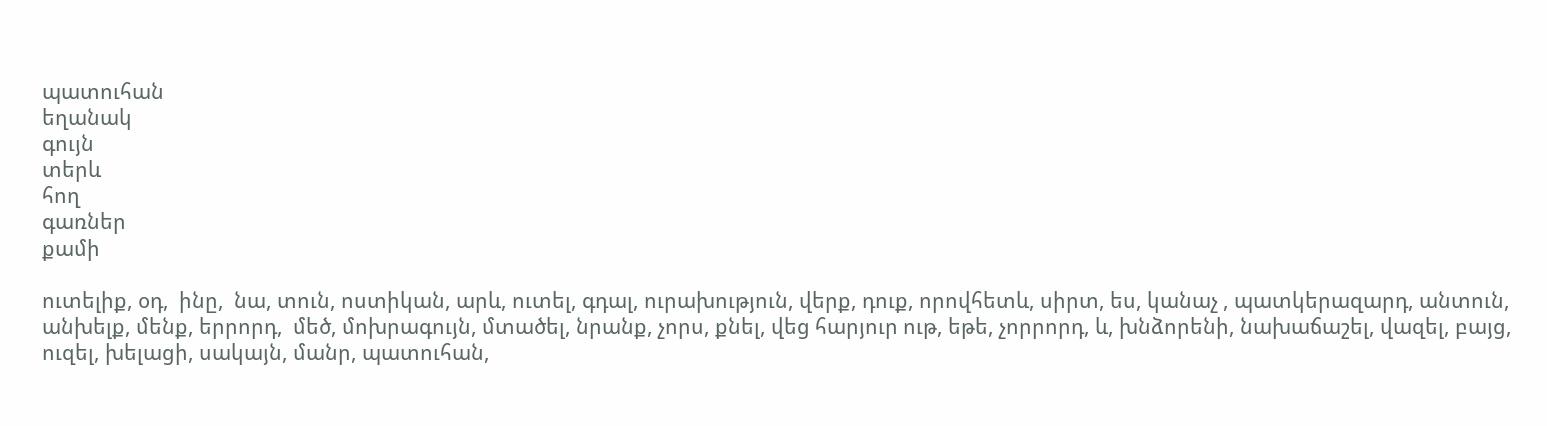պատուհան
եղանակ
գույն
տերև
հող
գառներ
քամի

ուտելիք, օդ,  ինը,  նա, տուն, ոստիկան, արև, ուտել, գդալ, ուրախություն, վերք, դուք, որովհետև, սիրտ, ես, կանաչ , պատկերազարդ, անտուն, անխելք, մենք, երրորդ,  մեծ, մոխրագույն, մտածել, նրանք, չորս, քնել, վեց հարյուր ութ, եթե, չորրորդ, և, խնձորենի, նախաճաշել, վազել, բայց, ուզել, խելացի, սակայն, մանր, պատուհան,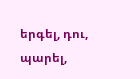երգել, դու, պարել,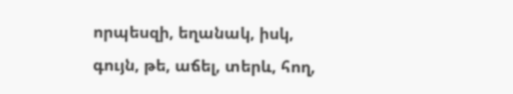որպեսզի, եղանակ, իսկ, գույն, թե, աճել, տերև, հող,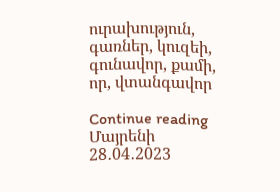ուրախություն, գառներ, կուզեի, գունավոր, քամի, որ, վտանգավոր

Continue reading Մայրենի 28․04․2023